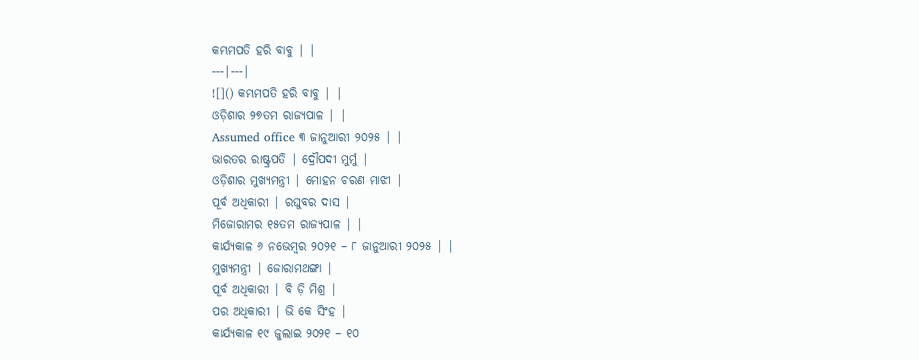କମ୍ଭମପତି ହରି ବାବୁ | |
---|---|
![]() କମ୍ଭମପତି ହରି ବାବୁ | |
ଓଡ଼ିଶାର ୨୭ତମ ରାଜ୍ୟପାଳ | |
Assumed office ୩ ଜାନୁଆରୀ ୨୦୨୫ | |
ଭାରତର ରାଷ୍ଟ୍ରପତି | ଦ୍ରୌପଦୀ ମୁର୍ମୁ |
ଓଡ଼ିଶାର ମୁଖ୍ୟମନ୍ତ୍ରୀ | ମୋହନ ଚରଣ ମାଝୀ |
ପୂର୍ବ ଅଧିକାରୀ | ରଘୁବର ଦାସ |
ମିଜୋରାମର ୧୫ତମ ରାଜ୍ୟପାଳ | |
କାର୍ଯ୍ୟକାଳ ୬ ନଭେମ୍ବର ୨୦୨୧ – ୮ ଜାନୁଆରୀ ୨୦୨୫ | |
ମୁଖ୍ୟମନ୍ତ୍ରୀ | ଜୋରାମଥଙ୍ଗା |
ପୂର୍ବ ଅଧିକାରୀ | ବି ଡ଼ି ମିଶ୍ର |
ପର ଅଧିକାରୀ | ଭି କେ ସିଂହ |
କାର୍ଯ୍ୟକାଳ ୧୯ ଜୁଲାଇ ୨୦୨୧ – ୧୦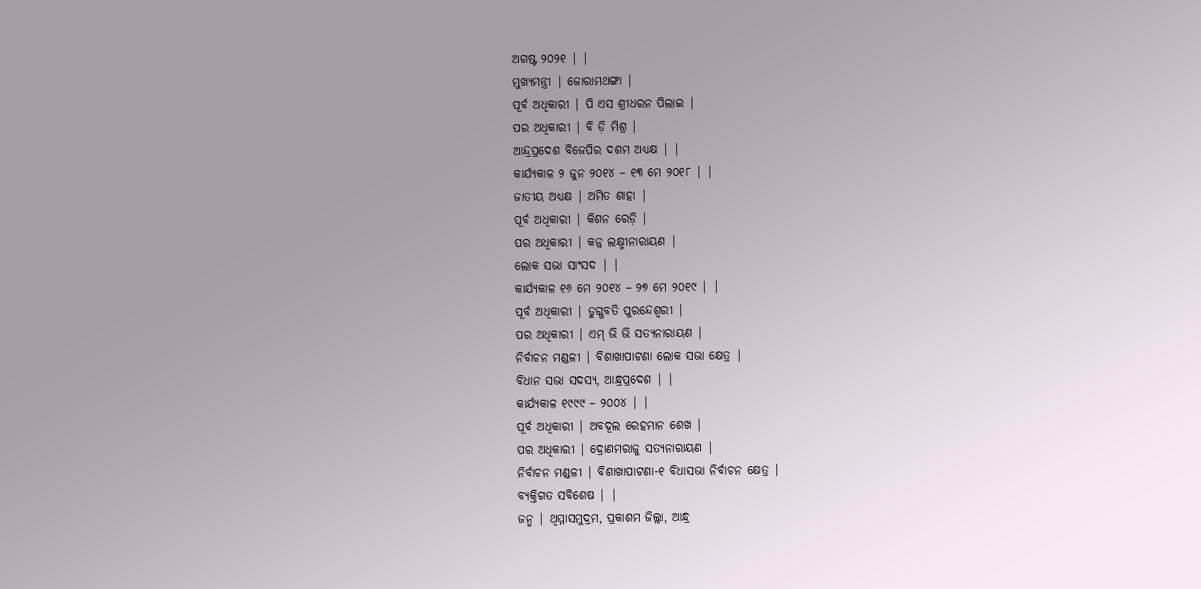ଅଗଷ୍ଟ ୨୦୨୧ | |
ମୁଖ୍ୟମନ୍ତ୍ରୀ | ଜୋରାମଥଙ୍ଗା |
ପୂର୍ବ ଅଧିକାରୀ | ପି ଏସ ଶ୍ରୀଧରନ ପିଲାଇ |
ପର ଅଧିକାରୀ | ବି ଡ଼ି ମିଶ୍ର |
ଆନ୍ଦ୍ରପ୍ରଦେଶ ବିଜେପିର ଦଶମ ଅଧ୍ୟକ୍ଷ | |
କାର୍ଯ୍ୟକାଳ ୨ ଜୁନ ୨୦୧୪ – ୧୩ ମେ ୨୦୧୮ | |
ଜାତୀୟ ଅଧ୍ୟକ୍ଷ | ଅମିତ ଶାହା |
ପୂର୍ବ ଅଧିକାରୀ | କିଶନ ରେଡ଼ି |
ପର ଅଧିକାରୀ | କନ୍ନ ଲକ୍ଷ୍ମୀନାରାୟଣ |
ଲୋକ ସଭା ସାଂସଦ | |
କାର୍ଯ୍ୟକାଳ ୧୬ ମେ ୨୦୧୪ – ୨୭ ମେ ୨୦୧୯ | |
ପୂର୍ବ ଅଧିକାରୀ | ଡୁଗ୍ଗବତି ପୁରନ୍ଦେଶ୍ୱରୀ |
ପର ଅଧିକାରୀ | ଏମ୍ ଭି ଭି ସତ୍ୟନାରାୟଣ |
ନିର୍ବାଚନ ମଣ୍ଡଳୀ | ବିଶାଖାପାଟଣା ଲୋକ ସଭା କ୍ଷେତ୍ର |
ବିଧାନ ସଭା ସଦସ୍ୟ, ଆନ୍ଧ୍ରପ୍ରଦେଶ | |
କାର୍ଯ୍ୟକାଳ ୧୯୯୯ – ୨୦୦୪ | |
ପୂର୍ବ ଅଧିକାରୀ | ଅବଦୂଲ ରେହମାନ ଶେଖ |
ପର ଅଧିକାରୀ | ଦ୍ରୋଣମରାଜୁ ସତ୍ୟନାରାୟଣ |
ନିର୍ବାଚନ ମଣ୍ଡଳୀ | ବିଶାଖାପାଟଣା-୧ ବିଧାସଭା ନିର୍ବାଚନ କ୍ଷେତ୍ର |
ବ୍ୟକ୍ତିଗତ ସବିଶେଷ | |
ଜନ୍ମ | ଥିମ୍ମାସମୁଦ୍ରମ, ପ୍ରକାଶମ ଜିଲ୍ଲା, ଆନ୍ଧ୍ର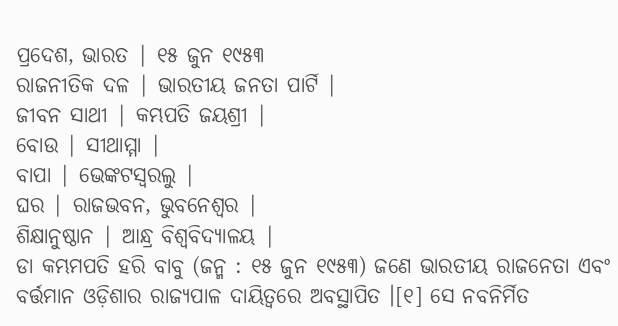ପ୍ରଦେଶ, ଭାରତ | ୧୫ ଜୁନ ୧୯୫୩
ରାଜନୀତିକ ଦଳ | ଭାରତୀୟ ଜନତା ପାର୍ଟି |
ଜୀବନ ସାଥୀ | କମ୍ଭପତି ଜୟଶ୍ରୀ |
ବୋଉ | ସୀଥାମ୍ମା |
ବାପା | ଭେଙ୍କଟସ୍ୱରଲୁ |
ଘର | ରାଜଭବନ, ଭୁବନେଶ୍ୱର |
ଶିକ୍ଷାନୁଷ୍ଠାନ | ଆନ୍ଧ୍ର ବିଶ୍ୱବିଦ୍ୟାଳୟ |
ଡା କମ୍ଭମପତି ହରି ବାବୁ (ଜନ୍ମ : ୧୫ ଜୁନ ୧୯୫୩) ଜଣେ ଭାରତୀୟ ରାଜନେତା ଏବଂ ବର୍ତ୍ତମାନ ଓଡ଼ିଶାର ରାଜ୍ୟପାଳ ଦାୟିତ୍ୱରେ ଅବସ୍ଥାପିତ ।[୧] ସେ ନବନିର୍ମିତ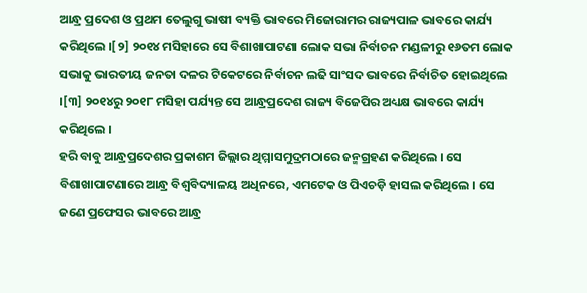ଆନ୍ଧ୍ର ପ୍ରଦେଶ ଓ ପ୍ରଥମ ତେଲୁଗୁ ଭାଷୀ ବ୍ୟକ୍ତି ଭାବରେ ମିଜୋରାମର ରାଜ୍ୟପାଳ ଭାବରେ କାର୍ଯ୍ୟ କରିଥିଲେ ।[୨] ୨୦୧୪ ମସିହାରେ ସେ ବିଶାଖାପାଟଣା ଲୋକ ସଭା ନିର୍ବାଚନ ମଣ୍ଡଳୀରୁ ୧୬ତମ ଲୋକ ସଭାକୁ ଭାରତୀୟ ଜନତା ଦଳର ଟିକେଟରେ ନିର୍ବାଚନ ଲଢି ସାଂସଦ ଭାବରେ ନିର୍ବାଚିତ ହୋଇଥିଲେ ।[୩] ୨୦୧୪ରୁ ୨୦୧୮ ମସିହା ପର୍ଯ୍ୟନ୍ତ ସେ ଆନ୍ଧ୍ରପ୍ରଦେଶ ରାଜ୍ୟ ବିଜେପିର ଅଧ୍ୟକ୍ଷ ଭାବରେ କାର୍ଯ୍ୟ କରିଥିଲେ ।
ହରି ବାବୁ ଆନ୍ଧ୍ରପ୍ରଦେଶର ପ୍ରକାଶମ ଜିଲ୍ଲାର ଥିମ୍ମାସମୁଦ୍ରମଠାରେ ଜନ୍ମଗ୍ରହଣ କରିଥିଲେ । ସେ ବିଶାଖାପାଟଣାରେ ଆନ୍ଧ୍ର ବିଶ୍ୱବିଦ୍ୟାଳୟ ଅଧିନରେ, ଏମଟେକ ଓ ପିଏଚଡ଼ି ହାସଲ କରିଥିଲେ । ସେ ଜଣେ ପ୍ରଫେସର ଭାବରେ ଆନ୍ଧ୍ର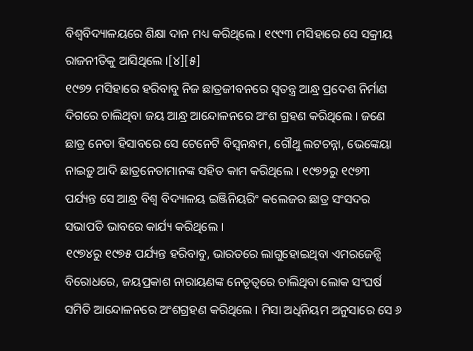ବିଶ୍ୱବିଦ୍ୟାଳୟରେ ଶିକ୍ଷା ଦାନ ମଧ୍ୟ କରିଥିଲେ । ୧୯୯୩ ମସିହାରେ ସେ ସକ୍ରୀୟ ରାଜନୀତିକୁ ଆସିଥିଲେ ।[୪][୫]
୧୯୭୨ ମସିହାରେ ହରିବାବୁ ନିଜ ଛାତ୍ରଜୀବନରେ ସ୍ୱତନ୍ତ୍ର ଆନ୍ଧ୍ର ପ୍ରଦେଶ ନିର୍ମାଣ ଦିଗରେ ଚାଲିଥିବା ଜୟ ଆନ୍ଧ୍ର ଆନ୍ଦୋଳନରେ ଅଂଶ ଗ୍ରହଣ କରିଥିଲେ । ଜଣେ ଛାତ୍ର ନେତା ହିସାବରେ ସେ ଟେନେଟି ବିସ୍ୱନନ୍ଧମ, ଗୌଥୁ ଲଟଚନ୍ନା, ଭେଙ୍କେୟା ନାଇଡ଼ୁ ଆଦି ଛାତ୍ରନେତାମାନଙ୍କ ସହିତ କାମ କରିଥିଲେ । ୧୯୭୨ରୁ ୧୯୭୩ ପର୍ଯ୍ୟନ୍ତ ସେ ଆନ୍ଧ୍ର ବିଶ୍ୱ ବିଦ୍ୟାଳୟ ଇଞ୍ଜିନିୟରିଂ କଲେଜର ଛାତ୍ର ସଂସଦର ସଭାପତି ଭାବରେ କାର୍ଯ୍ୟ କରିଥିଲେ ।
୧୯୭୪ରୁ ୧୯୭୫ ପର୍ଯ୍ୟନ୍ତ ହରିବାବୁ, ଭାରତରେ ଲାଗୁହୋଇଥିବା ଏମରଜେନ୍ସି ବିରୋଧରେ, ଜୟପ୍ରକାଶ ନାରାୟଣଙ୍କ ନେତୃତ୍ୱରେ ଚାଲିଥିବା ଲୋକ ସଂଘର୍ଷ ସମିତି ଆନ୍ଦୋଳନରେ ଅଂଶଗ୍ରହଣ କରିଥିଲେ । ମିସା ଅଧିନିୟମ ଅନୁସାରେ ସେ ୬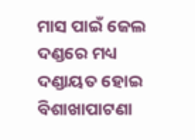ମାସ ପାଇଁ ଜେଲ ଦଣ୍ଡରେ ମଧ୍ୟ ଦଣ୍ଡାୟତ ହୋଇ ବିଶାଖାପାଟଣା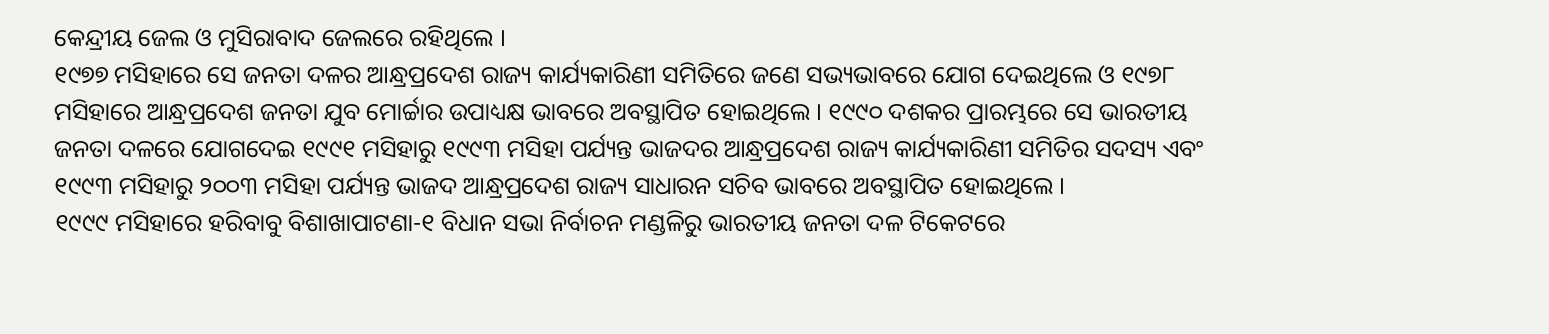କେନ୍ଦ୍ରୀୟ ଜେଲ ଓ ମୁସିରାବାଦ ଜେଲରେ ରହିଥିଲେ ।
୧୯୭୭ ମସିହାରେ ସେ ଜନତା ଦଳର ଆନ୍ଧ୍ରପ୍ରଦେଶ ରାଜ୍ୟ କାର୍ଯ୍ୟକାରିଣୀ ସମିତିରେ ଜଣେ ସଭ୍ୟଭାବରେ ଯୋଗ ଦେଇଥିଲେ ଓ ୧୯୭୮ ମସିହାରେ ଆନ୍ଧ୍ରପ୍ରଦେଶ ଜନତା ଯୁବ ମୋର୍ଚ୍ଚାର ଉପାଧ୍ୟକ୍ଷ ଭାବରେ ଅବସ୍ଥାପିତ ହୋଇଥିଲେ । ୧୯୯୦ ଦଶକର ପ୍ରାରମ୍ଭରେ ସେ ଭାରତୀୟ ଜନତା ଦଳରେ ଯୋଗଦେଇ ୧୯୯୧ ମସିହାରୁ ୧୯୯୩ ମସିହା ପର୍ଯ୍ୟନ୍ତ ଭାଜଦର ଆନ୍ଧ୍ରପ୍ରଦେଶ ରାଜ୍ୟ କାର୍ଯ୍ୟକାରିଣୀ ସମିତିର ସଦସ୍ୟ ଏବଂ ୧୯୯୩ ମସିହାରୁ ୨୦୦୩ ମସିହା ପର୍ଯ୍ୟନ୍ତ ଭାଜଦ ଆନ୍ଧ୍ରପ୍ରଦେଶ ରାଜ୍ୟ ସାଧାରନ ସଚିବ ଭାବରେ ଅବସ୍ଥାପିତ ହୋଇଥିଲେ ।
୧୯୯୯ ମସିହାରେ ହରିବାବୁ ବିଶାଖାପାଟଣା-୧ ବିଧାନ ସଭା ନିର୍ବାଚନ ମଣ୍ଡଳିରୁ ଭାରତୀୟ ଜନତା ଦଳ ଟିକେଟରେ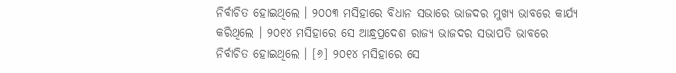ନିର୍ବାଚିତ ହୋଇଥିଲେ । ୨୦୦୩ ମସିହାରେ ବିଧାନ ସଭାରେ ଭାଜଦର ମୁଖ୍ୟ ଭାବରେ କାର୍ଯ୍ୟ କରିଥିଲେ । ୨୦୧୪ ମସିହାରେ ସେ ଆନ୍ଧ୍ରପ୍ରଦେଶ ରାଜ୍ୟ ଭାଜଦର ସଭାପତି ଭାବରେ ନିର୍ବାଚିତ ହୋଇଥିଲେ । [୬] ୨୦୧୪ ମସିହାରେ ସେ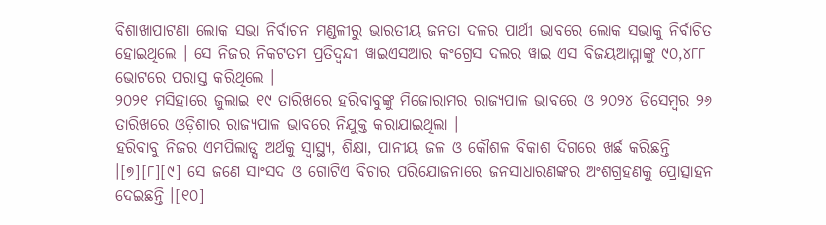ବିଶାଖାପାଟଣା ଲୋକ ସଭା ନିର୍ବାଚନ ମଣ୍ଡଳୀରୁ ଭାରତୀୟ ଜନତା ଦଳର ପାର୍ଥୀ ଭାବରେ ଲୋକ ସଭାକୁ ନିର୍ବାଚିତ ହୋଇଥିଲେ । ସେ ନିଜର ନିକଟତମ ପ୍ରତିଦ୍ୱନ୍ଦୀ ୱାଇଏସଆର କଂଗ୍ରେସ ଦଲର ୱାଇ ଏସ ବିଜୟଆମ୍ମାଙ୍କୁ ୯୦,୪୮୮ ଭୋଟରେ ପରାସ୍ତ କରିଥିଲେ ।
୨୦୨୧ ମସିହାରେ ଜୁଲାଇ ୧୯ ତାରିଖରେ ହରିବାବୁଙ୍କୁ ମିଜୋରାମର ରାଜ୍ୟପାଳ ଭାବରେ ଓ ୨୦୨୪ ଡିସେମ୍ବର ୨୬ ତାରିଖରେ ଓଡ଼ିଶାର ରାଜ୍ୟପାଳ ଭାବରେ ନିଯୁକ୍ତ କରାଯାଇଥିଲା ।
ହରିବାବୁ ନିଜର ଏମପିଲାଡ୍ସ ଅର୍ଥକୁ ସ୍ୱାସ୍ଥ୍ୟ, ଶିକ୍ଷା, ପାନୀୟ ଜଳ ଓ କୌଶଳ ବିକାଶ ଦିଗରେ ଖର୍ଛ କରିଛନ୍ତି ।[୭][୮][୯] ସେ ଜଣେ ସାଂସଦ ଓ ଗୋଟିଏ ବିଚାର ପରିଯୋଜନାରେ ଜନସାଧାରଣଙ୍କର ଅଂଶଗ୍ରହଣକୁ ପ୍ରୋତ୍ସାହନ ଦେଇଛନ୍ତି ।[୧୦]